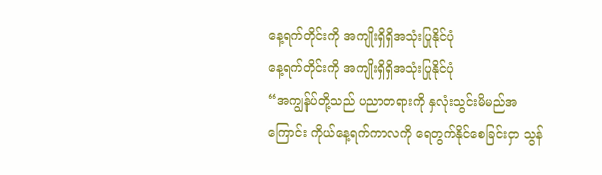နေ့ရက်တိုင်းကို အကျိုးရှိရှိအသုံးပြုနိုင်ပုံ
နေ့ရက်တိုင်းကို အကျိုးရှိရှိအသုံးပြုနိုင်ပုံ
“အကျွန်ုပ်တို့သည် ပညာတရားကို နှလုံးသွင်းမိမည်အကြောင်း ကိုယ်နေ့ရက်ကာလကို ရေတွက်နိုင်စေခြင်းငှာ သွန်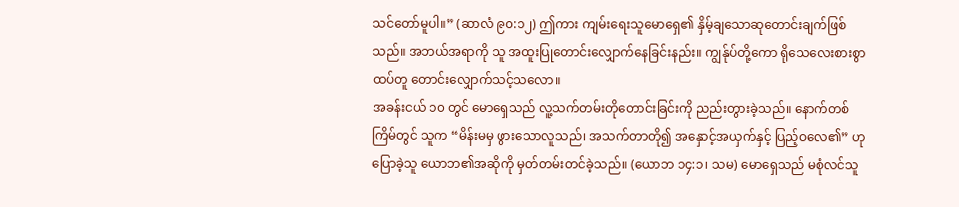သင်တော်မူပါ။” (ဆာလံ ၉၀:၁၂) ဤကား ကျမ်းရေးသူမောရှေ၏ နှိမ့်ချသောဆုတောင်းချက်ဖြစ်သည်။ အဘယ်အရာကို သူ အထူးပြုတောင်းလျှောက်နေခြင်းနည်း။ ကျွန်ုပ်တို့ကော ရိုသေလေးစားစွာ ထပ်တူ တောင်းလျှောက်သင့်သလော။
အခန်းငယ် ၁၀ တွင် မောရှေသည် လူ့သက်တမ်းတိုတောင်းခြင်းကို ညည်းတွားခဲ့သည်။ နောက်တစ်ကြိမ်တွင် သူက “မိန်းမမှ ဖွားသောလူသည်၊ အသက်တာတို၍ အနှောင့်အယှက်နှင့် ပြည့်ဝလေ၏” ဟုပြောခဲ့သူ ယောဘ၏အဆိုကို မှတ်တမ်းတင်ခဲ့သည်။ (ယောဘ ၁၄:၁၊ သမ) မောရှေသည် မစုံလင်သူ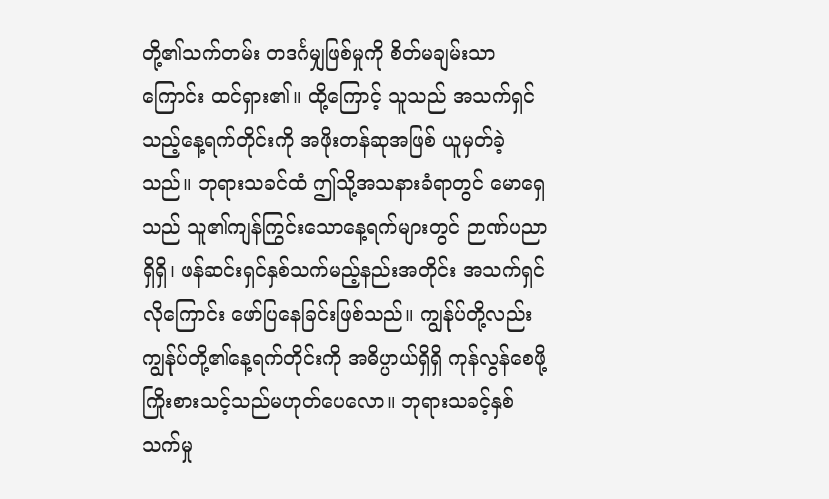တို့၏သက်တမ်း တဒင်္ဂမျှဖြစ်မှုကို စိတ်မချမ်းသာကြောင်း ထင်ရှား၏။ ထို့ကြောင့် သူသည် အသက်ရှင်သည့်နေ့ရက်တိုင်းကို အဖိုးတန်ဆုအဖြစ် ယူမှတ်ခဲ့သည်။ ဘုရားသခင်ထံ ဤသို့အသနားခံရာတွင် မောရှေသည် သူ၏ကျန်ကြွင်းသောနေ့ရက်များတွင် ဉာဏ်ပညာရှိရှိ၊ ဖန်ဆင်းရှင်နှစ်သက်မည့်နည်းအတိုင်း အသက်ရှင်လိုကြောင်း ဖော်ပြနေခြင်းဖြစ်သည်။ ကျွန်ုပ်တို့လည်း ကျွန်ုပ်တို့၏နေ့ရက်တိုင်းကို အဓိပ္ပာယ်ရှိရှိ ကုန်လွန်စေဖို့ ကြိုးစားသင့်သည်မဟုတ်ပေလော။ ဘုရားသခင့်နှစ်သက်မှု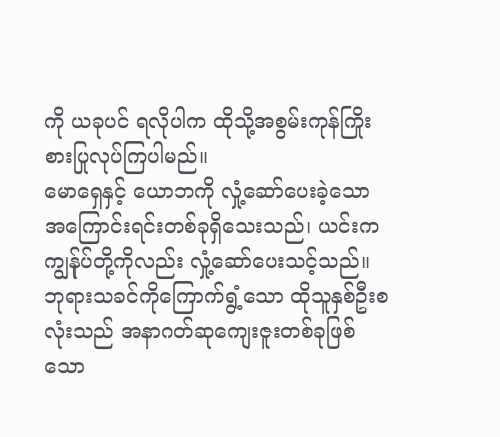ကို ယခုပင် ရလိုပါက ထိုသို့အစွမ်းကုန်ကြိုးစားပြုလုပ်ကြပါမည်။
မောရှေနှင့် ယောဘကို လှုံ့ဆော်ပေးခဲ့သော အကြောင်းရင်းတစ်ခုရှိသေးသည်၊ ယင်းက ကျွန်ုပ်တို့ကိုလည်း လှုံ့ဆော်ပေးသင့်သည်။ ဘုရားသခင်ကိုကြောက်ရွံ့သော ထိုသူနှစ်ဦးစလုံးသည် အနာဂတ်ဆုကျေးဇူးတစ်ခုဖြစ်သော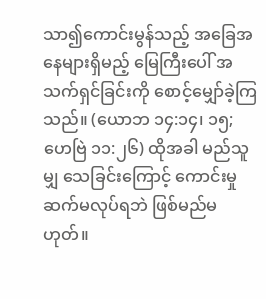သာ၍ကောင်းမွန်သည့် အခြေအနေများရှိမည့် မြေကြီးပေါ် အသက်ရှင်ခြင်းကို စောင့်မျှော်ခဲ့ကြသည်။ (ယောဘ ၁၄:၁၄၊ ၁၅; ဟေဗြဲ ၁၁:၂၆) ထိုအခါ မည်သူမျှ သေခြင်းကြောင့် ကောင်းမှုဆက်မလုပ်ရဘဲ ဖြစ်မည်မဟုတ်။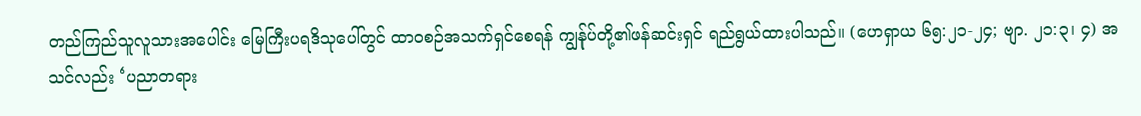တည်ကြည်သူလူသားအပေါင်း မြေကြီးပရဒိသုပေါ်တွင် ထာဝစဉ်အသက်ရှင်စေရန် ကျွန်ုပ်တို့၏ဖန်ဆင်းရှင် ရည်ရွယ်ထားပါသည်။ (ဟေရှာယ ၆၅:၂၁-၂၄; ဗျာ. ၂၁:၃၊ ၄) အသင်လည်း ‘ပညာတရား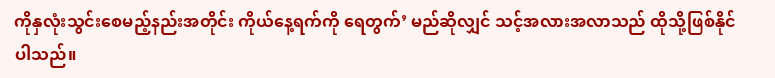ကိုနှလုံးသွင်းစေမည့်နည်းအတိုင်း ကိုယ်နေ့ရက်ကို ရေတွက်’ မည်ဆိုလျှင် သင့်အလားအလာသည် ထိုသို့ဖြစ်နိုင်ပါသည်။